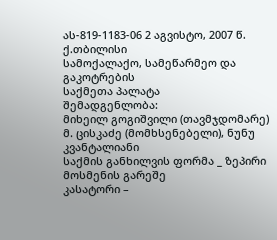ას-819-1183-06 2 აგვისტო, 2007 წ.
ქ.თბილისი
სამოქალაქო, სამეწარმეო და გაკოტრების
საქმეთა პალატა
შემადგენლობა:
მიხეილ გოგიშვილი (თავმჯდომარე)
მ. ცისკაძე (მომხსენებელი), ნუნუ კვანტალიანი
საქმის განხილვის ფორმა _ ზეპირი მოსმენის გარეშე
კასატორი –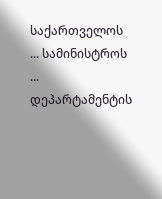საქართველოს ... სამინისტროს ... დეპარტამენტის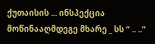ქუთაისის ... ინსპექცია
მოწინააღმდეგე მხარე _ სს “ .. ..”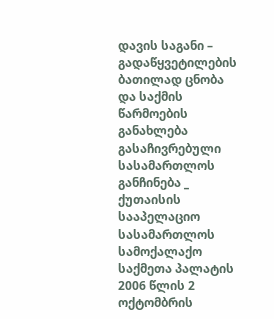დავის საგანი – გადაწყვეტილების ბათილად ცნობა და საქმის წარმოების განახლება
გასაჩივრებული სასამართლოს განჩინება _ ქუთაისის სააპელაციო სასამართლოს სამოქალაქო საქმეთა პალატის 2006 წლის 2 ოქტომბრის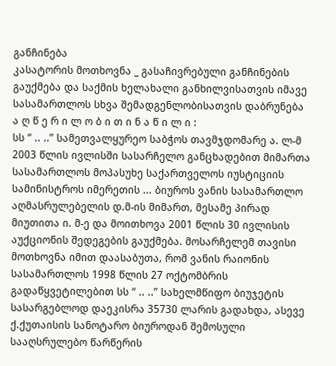განჩინება
კასატორის მოთხოვნა _ გასაჩივრებული განჩინების გაუქმება და საქმის ხელახალი განხილვისათვის იმავე სასამართლოს სხვა შემადგენლობისათვის დაბრუნება
ა ღ წ ე რ ი ლ ო ბ ი თ ი ნ ა წ ი ლ ი :
სს “ .. ..” სამეთვალყურეო საბჭოს თავმჯდომარე ა. ლ-მ 2003 წლის ივლისში სასარჩელო განცხადებით მიმართა სასამართლოს მოპასუხე საქართველოს იუსტიციის სამინისტროს იმერეთის ... ბიუროს ვანის სასამართლო აღმასრულებელის დ.მ-ის მიმართ, მესამე პირად მიუთითა ი. მ-ე და მოითხოვა 2001 წლის 30 ივლისის აუქციონის შედეგების გაუქმება. მოსარჩელემ თავისი მოთხოვნა იმით დაასაბუთა, რომ ვანის რაიონის სასამართლოს 1998 წლის 27 ოქტომბრის გადაწყვეტილებით სს “ .. ..” სახელმწიფო ბიუჯეტის სასარგებლოდ დაეკისრა 35730 ლარის გადახდა, ასევე ქ.ქუთაისის სანოტარო ბიუროდან შემოსული სააღსრულებო წარწერის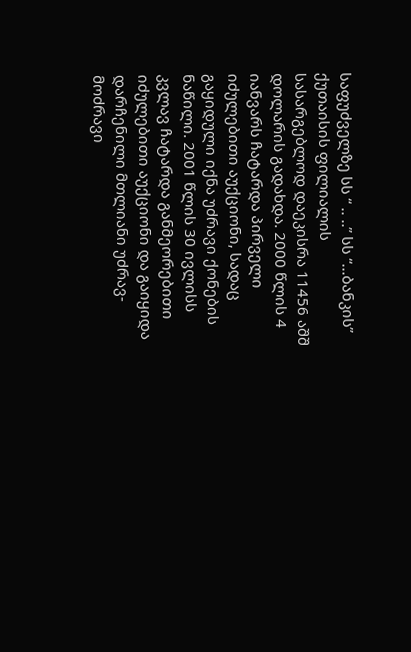საფუძველზე სს “ .. ..” სს “...ბანკის” ქუთაისის ფილიალის სასარგებლოდ დაეკისრა 11456 აშშ დოლარის გადახდა. 2000 წლის 4 იანვარს ჩატარდა პირველი იძულებითი აუქციონი, სადაც გაყიდული იქნა უძრავი ქონების ნაწილი. 2001 წლის 30 ივლისს კვლავ ჩატარდა განმეორებითი იძულებითი აუქციონი და გაიყიდა დარჩენილი მთლიანი უძრავ-მოძრავი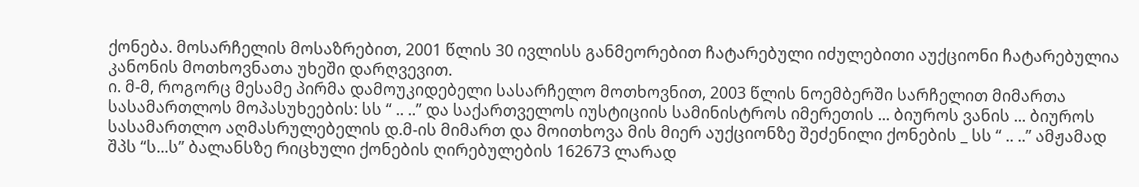ქონება. მოსარჩელის მოსაზრებით, 2001 წლის 30 ივლისს განმეორებით ჩატარებული იძულებითი აუქციონი ჩატარებულია კანონის მოთხოვნათა უხეში დარღვევით.
ი. მ-მ, როგორც მესამე პირმა დამოუკიდებელი სასარჩელო მოთხოვნით, 2003 წლის ნოემბერში სარჩელით მიმართა სასამართლოს მოპასუხეების: სს “ .. ..” და საქართველოს იუსტიციის სამინისტროს იმერეთის ... ბიუროს ვანის ... ბიუროს სასამართლო აღმასრულებელის დ.მ-ის მიმართ და მოითხოვა მის მიერ აუქციონზე შეძენილი ქონების _ სს “ .. ..” ამჟამად შპს “ს...ს” ბალანსზე რიცხული ქონების ღირებულების 162673 ლარად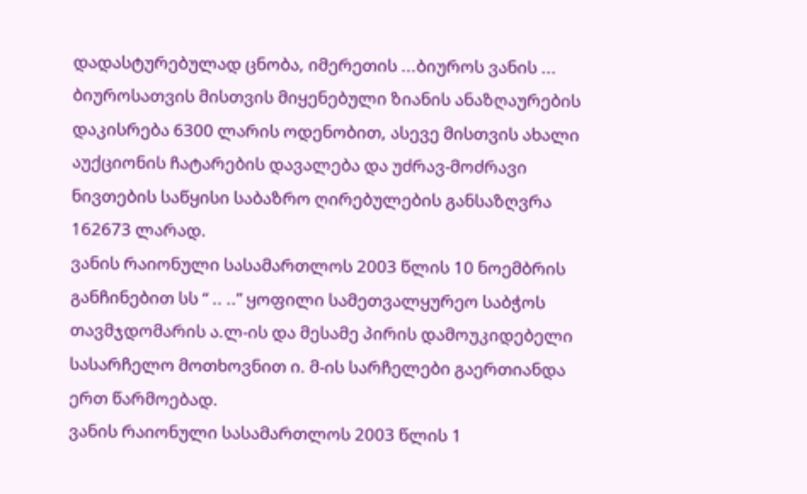დადასტურებულად ცნობა, იმერეთის ...ბიუროს ვანის ... ბიუროსათვის მისთვის მიყენებული ზიანის ანაზღაურების დაკისრება 6300 ლარის ოდენობით, ასევე მისთვის ახალი აუქციონის ჩატარების დავალება და უძრავ-მოძრავი ნივთების საწყისი საბაზრო ღირებულების განსაზღვრა 162673 ლარად.
ვანის რაიონული სასამართლოს 2003 წლის 10 ნოემბრის განჩინებით სს “ .. ..” ყოფილი სამეთვალყურეო საბჭოს თავმჯდომარის ა.ლ-ის და მესამე პირის დამოუკიდებელი სასარჩელო მოთხოვნით ი. მ-ის სარჩელები გაერთიანდა ერთ წარმოებად.
ვანის რაიონული სასამართლოს 2003 წლის 1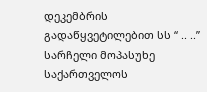დეკემბრის გადაწყვეტილებით სს “ .. ..” სარჩელი მოპასუხე საქართველოს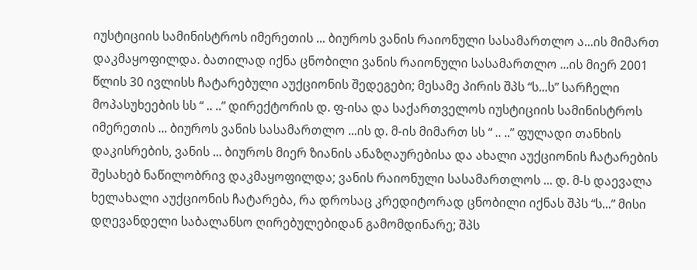იუსტიციის სამინისტროს იმერეთის ... ბიუროს ვანის რაიონული სასამართლო ა...ის მიმართ დაკმაყოფილდა. ბათილად იქნა ცნობილი ვანის რაიონული სასამართლო ...ის მიერ 2001 წლის 30 ივლისს ჩატარებული აუქციონის შედეგები; მესამე პირის შპს “ს...ს” სარჩელი მოპასუხეების სს “ .. ..” დირექტორის დ. ფ-ისა და საქართველოს იუსტიციის სამინისტროს იმერეთის ... ბიუროს ვანის სასამართლო ...ის დ. მ-ის მიმართ სს “ .. ..” ფულადი თანხის დაკისრების, ვანის ... ბიუროს მიერ ზიანის ანაზღაურებისა და ახალი აუქციონის ჩატარების შესახებ ნაწილობრივ დაკმაყოფილდა; ვანის რაიონული სასამართლოს ... დ. მ-ს დაევალა ხელახალი აუქციონის ჩატარება, რა დროსაც კრედიტორად ცნობილი იქნას შპს “ს...” მისი დღევანდელი საბალანსო ღირებულებიდან გამომდინარე; შპს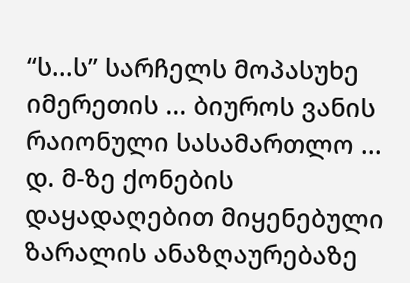“ს...ს” სარჩელს მოპასუხე იმერეთის ... ბიუროს ვანის რაიონული სასამართლო ... დ. მ-ზე ქონების დაყადაღებით მიყენებული ზარალის ანაზღაურებაზე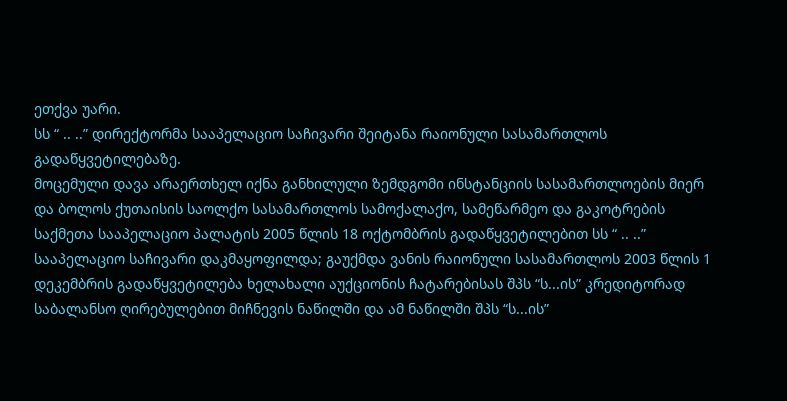ეთქვა უარი.
სს “ .. ..” დირექტორმა სააპელაციო საჩივარი შეიტანა რაიონული სასამართლოს გადაწყვეტილებაზე.
მოცემული დავა არაერთხელ იქნა განხილული ზემდგომი ინსტანციის სასამართლოების მიერ და ბოლოს ქუთაისის საოლქო სასამართლოს სამოქალაქო, სამეწარმეო და გაკოტრების საქმეთა სააპელაციო პალატის 2005 წლის 18 ოქტომბრის გადაწყვეტილებით სს “ .. ..” სააპელაციო საჩივარი დაკმაყოფილდა; გაუქმდა ვანის რაიონული სასამართლოს 2003 წლის 1 დეკემბრის გადაწყვეტილება ხელახალი აუქციონის ჩატარებისას შპს “ს...ის” კრედიტორად საბალანსო ღირებულებით მიჩნევის ნაწილში და ამ ნაწილში შპს “ს...ის”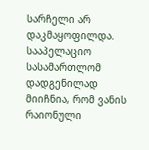სარჩელი არ დაკმაყოფილდა. სააპელაციო სასამართლომ დადგენილად მიიჩნია, რომ ვანის რაიონული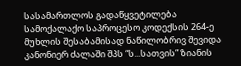სასამართლოს გადაწყვეტილება სამოქალაქო საპროცესო კოდექსის 264-ე მუხლის შესაბამისად ნაწილობრივ შევიდა კანონიერ ძალაში შპს “ს...სათვის” ზიანის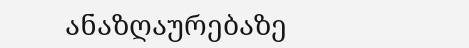ანაზღაურებაზე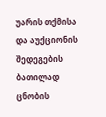უარის თქმისა და აუქციონის შედეგების ბათილად ცნობის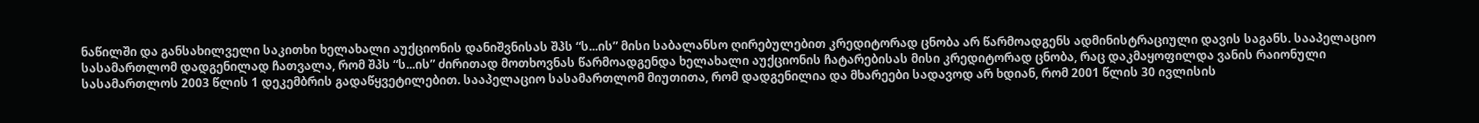ნაწილში და განსახილველი საკითხი ხელახალი აუქციონის დანიშვნისას შპს “ს...ის” მისი საბალანსო ღირებულებით კრედიტორად ცნობა არ წარმოადგენს ადმინისტრაციული დავის საგანს. სააპელაციო სასამართლომ დადგენილად ჩათვალა, რომ შპს “ს...ის” ძირითად მოთხოვნას წარმოადგენდა ხელახალი აუქციონის ჩატარებისას მისი კრედიტორად ცნობა, რაც დაკმაყოფილდა ვანის რაიონული სასამართლოს 2003 წლის 1 დეკემბრის გადაწყვეტილებით. სააპელაციო სასამართლომ მიუთითა, რომ დადგენილია და მხარეები სადავოდ არ ხდიან, რომ 2001 წლის 30 ივლისის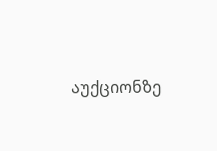აუქციონზე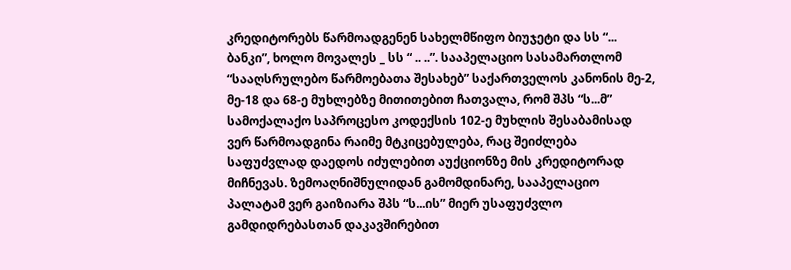კრედიტორებს წარმოადგენენ სახელმწიფო ბიუჯეტი და სს “... ბანკი”, ხოლო მოვალეს _ სს “ .. ..”. სააპელაციო სასამართლომ “სააღსრულებო წარმოებათა შესახებ” საქართველოს კანონის მე-2, მე-18 და 68-ე მუხლებზე მითითებით ჩათვალა, რომ შპს “ს...მ” სამოქალაქო საპროცესო კოდექსის 102-ე მუხლის შესაბამისად ვერ წარმოადგინა რაიმე მტკიცებულება, რაც შეიძლება საფუძვლად დაედოს იძულებით აუქციონზე მის კრედიტორად მიჩნევას. ზემოაღნიშნულიდან გამომდინარე, სააპელაციო პალატამ ვერ გაიზიარა შპს “ს...ის” მიერ უსაფუძვლო გამდიდრებასთან დაკავშირებით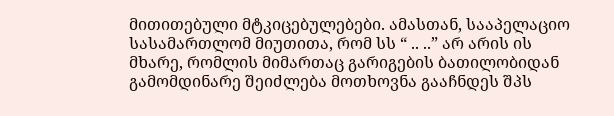მითითებული მტკიცებულებები. ამასთან, სააპელაციო სასამართლომ მიუთითა, რომ სს “ .. ..” არ არის ის მხარე, რომლის მიმართაც გარიგების ბათილობიდან გამომდინარე შეიძლება მოთხოვნა გააჩნდეს შპს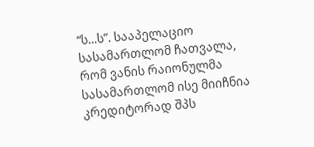“ს...ს”. სააპელაციო სასამართლომ ჩათვალა, რომ ვანის რაიონულმა სასამართლომ ისე მიიჩნია კრედიტორად შპს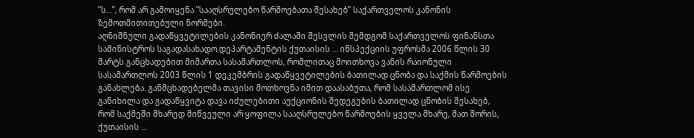“ს...”, რომ არ გამოიყენა “სააღსრულებო წარმოებათა შესახებ” საქართველოს კანონის ზემოთმითითებული ნორმები.
აღნიშნული გადაწყვეტილების კანონიერ ძალაში შესვლის შემდგომ საქართველოს ფინანსთა სამინისტროს საგადასახადო დეპარტამენტის ქუთაისის ... ინსპექციის უფროსმა 2006 წლის 30 მარტს განცხადებით მიმართა სასამართლოს, რომლითაც მოითხოვა ვანის რაიონული სასამართლოს 2003 წლის 1 დეკემბრის გადაწყვეტილების ბათილად ცნობა და საქმის წარმოების განახლება. განმცხადებელმა თავისი მოთხოვნა იმით დაასაბუთა, რომ სასამართლომ ისე განიხილა და გადაწყვიტა დავა იძულებითი აუქციონის შედეგების ბათილად ცნობის შესახებ, რომ საქმეში მხარედ მიწვეული არ ყოფილა სააღსრულებო წარმოების ყველა მხარე, მათ შორის, ქუთაისის ...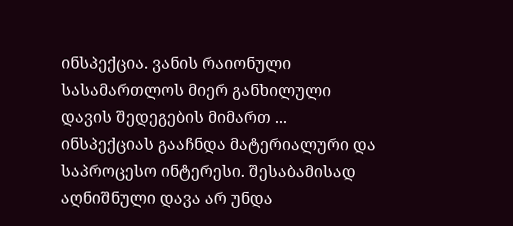ინსპექცია. ვანის რაიონული სასამართლოს მიერ განხილული დავის შედეგების მიმართ ... ინსპექციას გააჩნდა მატერიალური და საპროცესო ინტერესი. შესაბამისად აღნიშნული დავა არ უნდა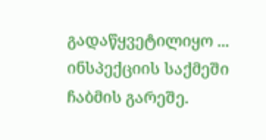გადაწყვეტილიყო ... ინსპექციის საქმეში ჩაბმის გარეშე.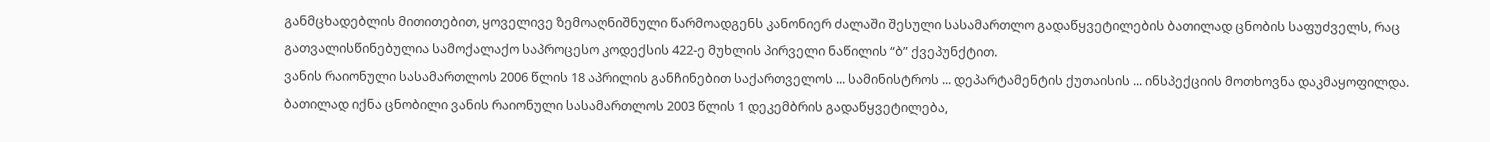განმცხადებლის მითითებით, ყოველივე ზემოაღნიშნული წარმოადგენს კანონიერ ძალაში შესული სასამართლო გადაწყვეტილების ბათილად ცნობის საფუძველს, რაც გათვალისწინებულია სამოქალაქო საპროცესო კოდექსის 422-ე მუხლის პირველი ნაწილის “ბ” ქვეპუნქტით.
ვანის რაიონული სასამართლოს 2006 წლის 18 აპრილის განჩინებით საქართველოს ... სამინისტროს ... დეპარტამენტის ქუთაისის ... ინსპექციის მოთხოვნა დაკმაყოფილდა. ბათილად იქნა ცნობილი ვანის რაიონული სასამართლოს 2003 წლის 1 დეკემბრის გადაწყვეტილება,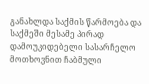განახლდა საქმის წარმოება და საქმეში მესამე პირად დამოუკიდებელი სასარჩელო მოთხოვნით ჩაბმული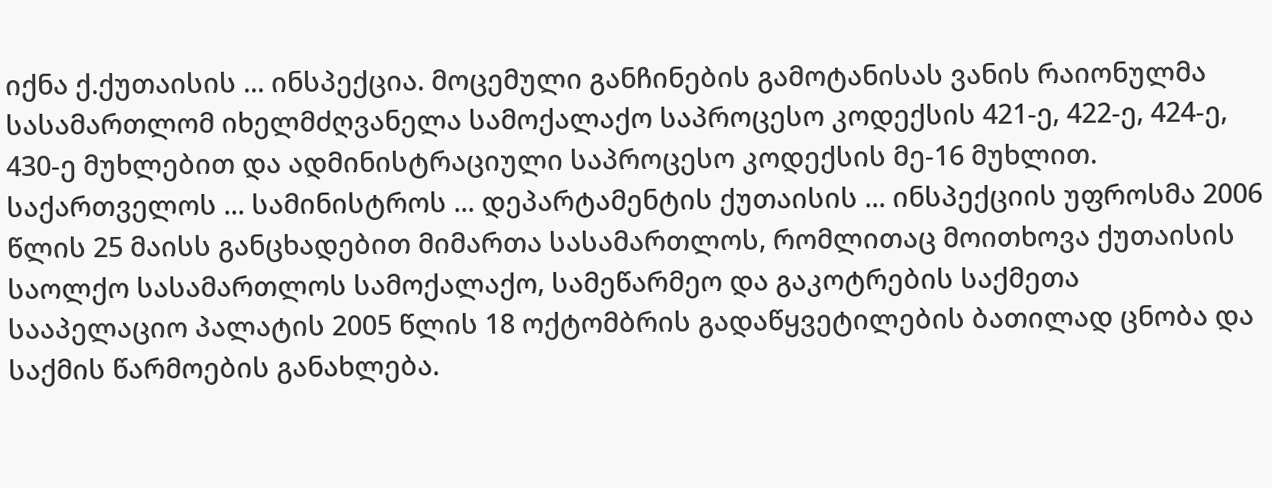იქნა ქ.ქუთაისის ... ინსპექცია. მოცემული განჩინების გამოტანისას ვანის რაიონულმა სასამართლომ იხელმძღვანელა სამოქალაქო საპროცესო კოდექსის 421-ე, 422-ე, 424-ე, 430-ე მუხლებით და ადმინისტრაციული საპროცესო კოდექსის მე-16 მუხლით.
საქართველოს ... სამინისტროს ... დეპარტამენტის ქუთაისის ... ინსპექციის უფროსმა 2006 წლის 25 მაისს განცხადებით მიმართა სასამართლოს, რომლითაც მოითხოვა ქუთაისის საოლქო სასამართლოს სამოქალაქო, სამეწარმეო და გაკოტრების საქმეთა სააპელაციო პალატის 2005 წლის 18 ოქტომბრის გადაწყვეტილების ბათილად ცნობა და საქმის წარმოების განახლება.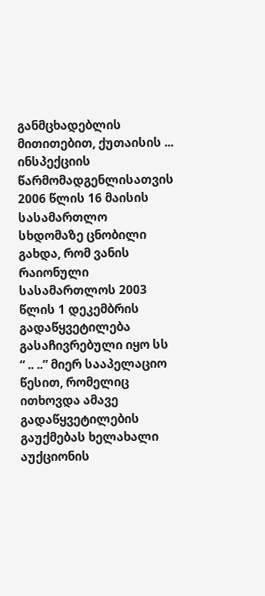განმცხადებლის მითითებით, ქუთაისის ... ინსპექციის წარმომადგენლისათვის 2006 წლის 16 მაისის სასამართლო სხდომაზე ცნობილი გახდა, რომ ვანის რაიონული სასამართლოს 2003 წლის 1 დეკემბრის გადაწყვეტილება გასაჩივრებული იყო სს “ .. ..” მიერ სააპელაციო წესით, რომელიც ითხოვდა ამავე გადაწყვეტილების გაუქმებას ხელახალი აუქციონის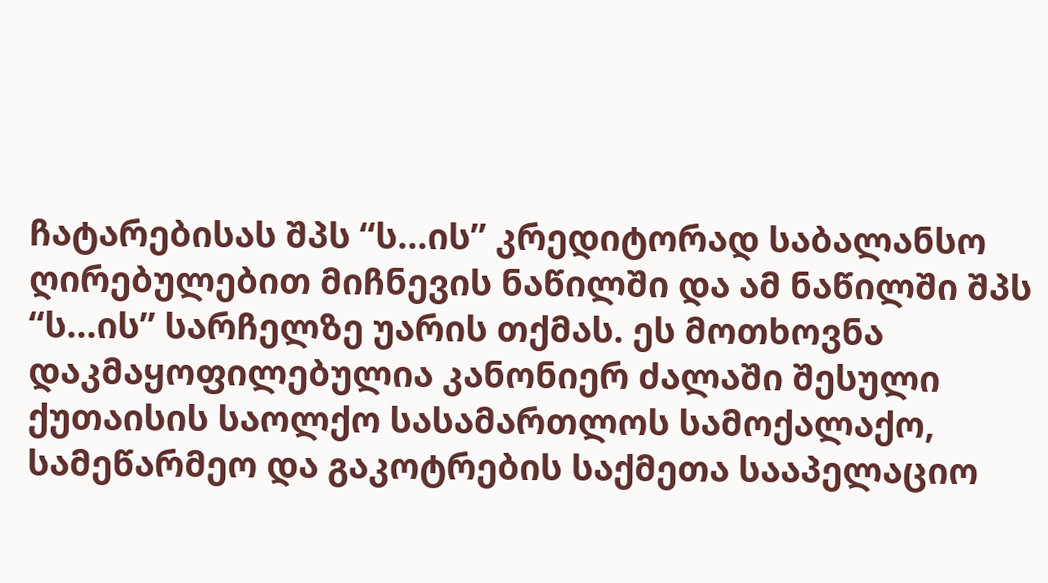ჩატარებისას შპს “ს...ის” კრედიტორად საბალანსო ღირებულებით მიჩნევის ნაწილში და ამ ნაწილში შპს “ს...ის” სარჩელზე უარის თქმას. ეს მოთხოვნა დაკმაყოფილებულია კანონიერ ძალაში შესული ქუთაისის საოლქო სასამართლოს სამოქალაქო, სამეწარმეო და გაკოტრების საქმეთა სააპელაციო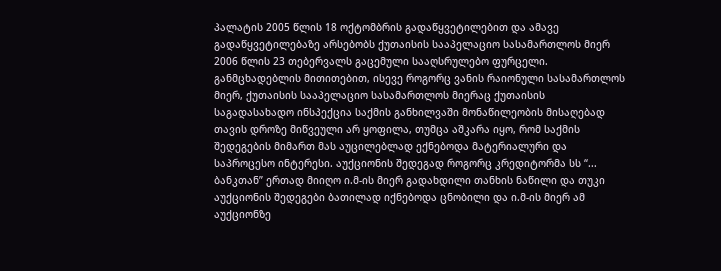პალატის 2005 წლის 18 ოქტომბრის გადაწყვეტილებით და ამავე გადაწყვეტილებაზე არსებობს ქუთაისის სააპელაციო სასამართლოს მიერ 2006 წლის 23 თებერვალს გაცემული სააღსრულებო ფურცელი. განმცხადებლის მითითებით, ისევე როგორც ვანის რაიონული სასამართლოს მიერ, ქუთაისის სააპელაციო სასამართლოს მიერაც ქუთაისის საგადასახადო ინსპექცია საქმის განხილვაში მონაწილეობის მისაღებად თავის დროზე მიწვეული არ ყოფილა, თუმცა აშკარა იყო, რომ საქმის შედეგების მიმართ მას აუცილებლად ექნებოდა მატერიალური და საპროცესო ინტერესი. აუქციონის შედეგად როგორც კრედიტორმა სს “... ბანკთან” ერთად მიიღო ი.მ-ის მიერ გადახდილი თანხის ნაწილი და თუკი აუქციონის შედეგები ბათილად იქნებოდა ცნობილი და ი.მ-ის მიერ ამ აუქციონზე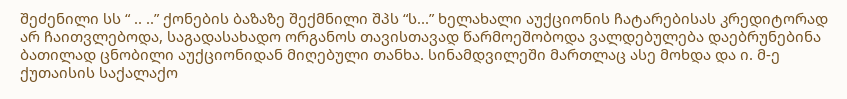შეძენილი სს “ .. ..” ქონების ბაზაზე შექმნილი შპს “ს...” ხელახალი აუქციონის ჩატარებისას კრედიტორად არ ჩაითვლებოდა, საგადასახადო ორგანოს თავისთავად წარმოეშობოდა ვალდებულება დაებრუნებინა ბათილად ცნობილი აუქციონიდან მიღებული თანხა. სინამდვილეში მართლაც ასე მოხდა და ი. მ-ე ქუთაისის საქალაქო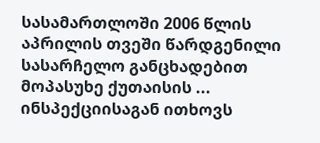სასამართლოში 2006 წლის აპრილის თვეში წარდგენილი სასარჩელო განცხადებით მოპასუხე ქუთაისის ... ინსპექციისაგან ითხოვს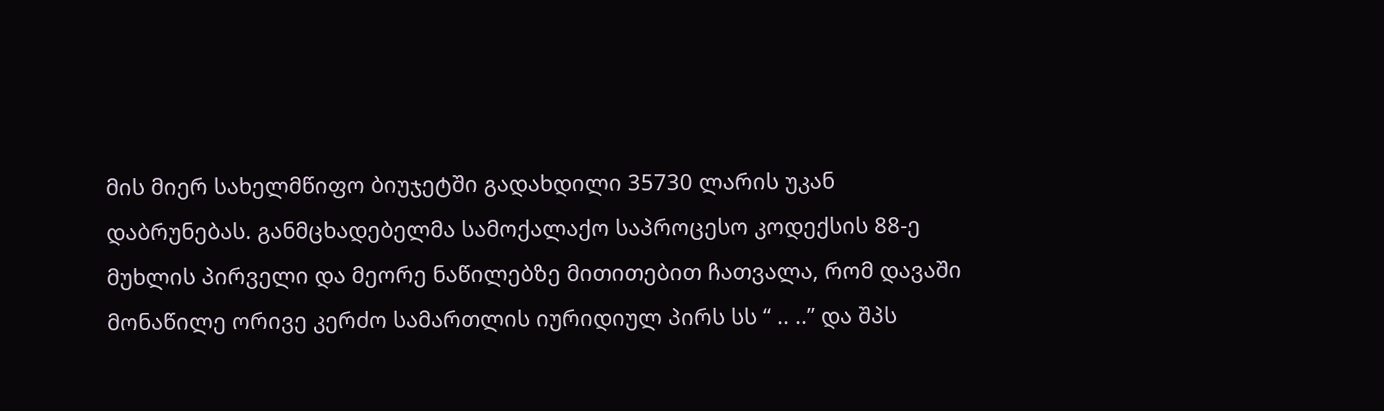მის მიერ სახელმწიფო ბიუჯეტში გადახდილი 35730 ლარის უკან დაბრუნებას. განმცხადებელმა სამოქალაქო საპროცესო კოდექსის 88-ე მუხლის პირველი და მეორე ნაწილებზე მითითებით ჩათვალა, რომ დავაში მონაწილე ორივე კერძო სამართლის იურიდიულ პირს სს “ .. ..” და შპს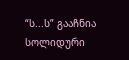“ს...ს” გააჩნია სოლიდური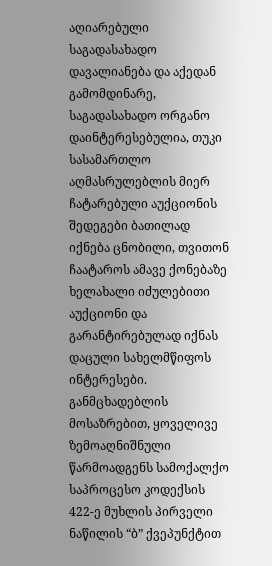აღიარებული საგადასახადო დავალიანება და აქედან გამომდინარე, საგადასახადო ორგანო დაინტერესებულია, თუკი სასამართლო აღმასრულებლის მიერ ჩატარებული აუქციონის შედეგები ბათილად იქნება ცნობილი, თვითონ ჩაატაროს ამავე ქონებაზე ხელახალი იძულებითი აუქციონი და გარანტირებულად იქნას დაცული სახელმწიფოს ინტერესები. განმცხადებლის მოსაზრებით, ყოველივე ზემოაღნიშნული წარმოადგენს სამოქალქო საპროცესო კოდექსის 422-ე მუხლის პირველი ნაწილის “ბ” ქვეპუნქტით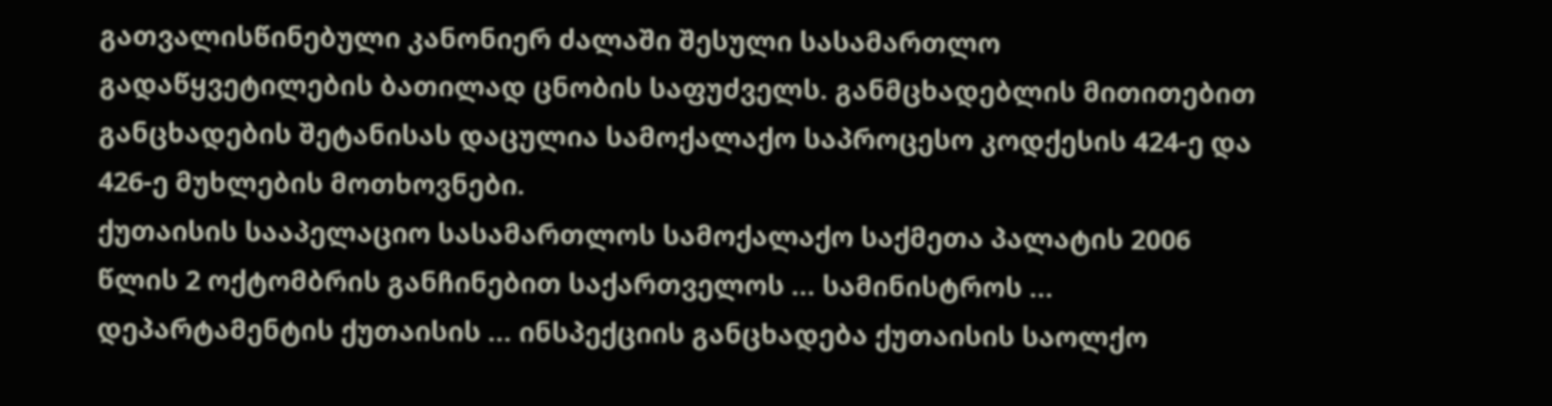გათვალისწინებული კანონიერ ძალაში შესული სასამართლო გადაწყვეტილების ბათილად ცნობის საფუძველს. განმცხადებლის მითითებით განცხადების შეტანისას დაცულია სამოქალაქო საპროცესო კოდქესის 424-ე და 426-ე მუხლების მოთხოვნები.
ქუთაისის სააპელაციო სასამართლოს სამოქალაქო საქმეთა პალატის 2006 წლის 2 ოქტომბრის განჩინებით საქართველოს ... სამინისტროს ... დეპარტამენტის ქუთაისის ... ინსპექციის განცხადება ქუთაისის საოლქო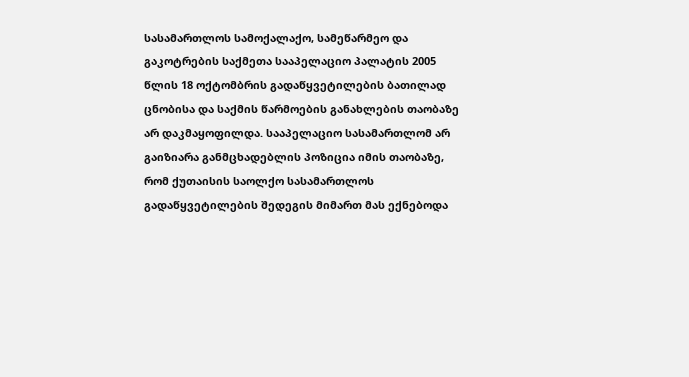სასამართლოს სამოქალაქო, სამეწარმეო და გაკოტრების საქმეთა სააპელაციო პალატის 2005 წლის 18 ოქტომბრის გადაწყვეტილების ბათილად ცნობისა და საქმის წარმოების განახლების თაობაზე არ დაკმაყოფილდა. სააპელაციო სასამართლომ არ გაიზიარა განმცხადებლის პოზიცია იმის თაობაზე, რომ ქუთაისის საოლქო სასამართლოს გადაწყვეტილების შედეგის მიმართ მას ექნებოდა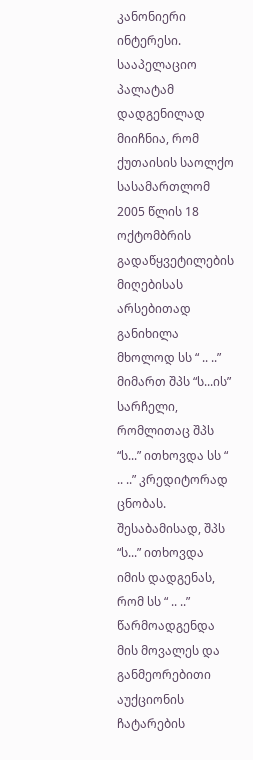კანონიერი ინტერესი. სააპელაციო პალატამ დადგენილად მიიჩნია, რომ ქუთაისის საოლქო სასამართლომ 2005 წლის 18 ოქტომბრის გადაწყვეტილების მიღებისას არსებითად განიხილა მხოლოდ სს “ .. ..” მიმართ შპს “ს...ის” სარჩელი, რომლითაც შპს “ს...” ითხოვდა სს “ .. ..” კრედიტორად ცნობას. შესაბამისად, შპს “ს...” ითხოვდა იმის დადგენას, რომ სს “ .. ..” წარმოადგენდა მის მოვალეს და განმეორებითი აუქციონის ჩატარების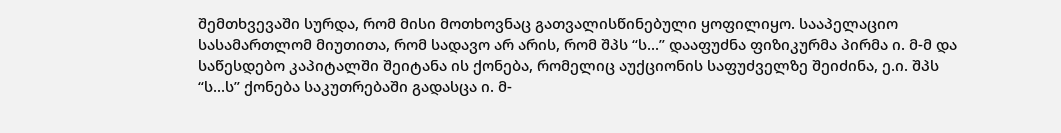შემთხვევაში სურდა, რომ მისი მოთხოვნაც გათვალისწინებული ყოფილიყო. სააპელაციო სასამართლომ მიუთითა, რომ სადავო არ არის, რომ შპს “ს...” დააფუძნა ფიზიკურმა პირმა ი. მ-მ და საწესდებო კაპიტალში შეიტანა ის ქონება, რომელიც აუქციონის საფუძველზე შეიძინა, ე.ი. შპს “ს...ს” ქონება საკუთრებაში გადასცა ი. მ-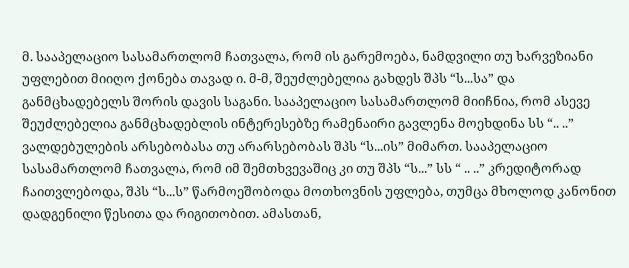მ. სააპელაციო სასამართლომ ჩათვალა, რომ ის გარემოება, ნამდვილი თუ ხარვეზიანი უფლებით მიიღო ქონება თავად ი. მ-მ, შეუძლებელია გახდეს შპს “ს...სა” და განმცხადებელს შორის დავის საგანი. სააპელაციო სასამართლომ მიიჩნია, რომ ასევე შეუძლებელია განმცხადებლის ინტერესებზე რამენაირი გავლენა მოეხდინა სს “.. ..” ვალდებულების არსებობასა თუ არარსებობას შპს “ს...ის” მიმართ. სააპელაციო სასამართლომ ჩათვალა, რომ იმ შემთხვევაშიც კი თუ შპს “ს...” სს “ .. ..” კრედიტორად ჩაითვლებოდა, შპს “ს...ს” წარმოეშობოდა მოთხოვნის უფლება, თუმცა მხოლოდ კანონით დადგენილი წესითა და რიგითობით. ამასთან,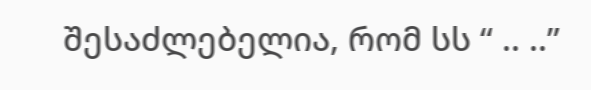შესაძლებელია, რომ სს “ .. ..”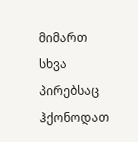მიმართ სხვა პირებსაც ჰქონოდათ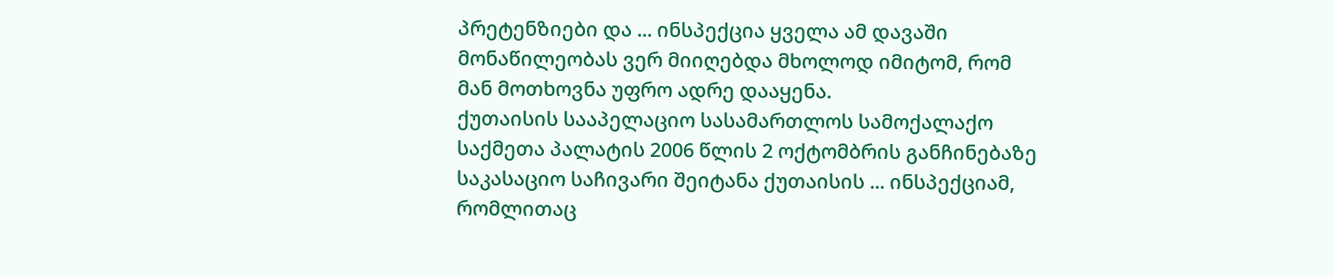პრეტენზიები და ... ინსპექცია ყველა ამ დავაში მონაწილეობას ვერ მიიღებდა მხოლოდ იმიტომ, რომ მან მოთხოვნა უფრო ადრე დააყენა.
ქუთაისის სააპელაციო სასამართლოს სამოქალაქო საქმეთა პალატის 2006 წლის 2 ოქტომბრის განჩინებაზე საკასაციო საჩივარი შეიტანა ქუთაისის ... ინსპექციამ, რომლითაც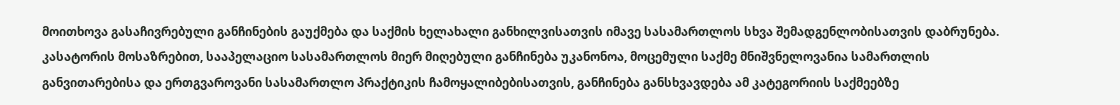მოითხოვა გასაჩივრებული განჩინების გაუქმება და საქმის ხელახალი განხილვისათვის იმავე სასამართლოს სხვა შემადგენლობისათვის დაბრუნება. კასატორის მოსაზრებით, სააპელაციო სასამართლოს მიერ მიღებული განჩინება უკანონოა, მოცემული საქმე მნიშვნელოვანია სამართლის განვითარებისა და ერთგვაროვანი სასამართლო პრაქტიკის ჩამოყალიბებისათვის, განჩინება განსხვავდება ამ კატეგორიის საქმეებზე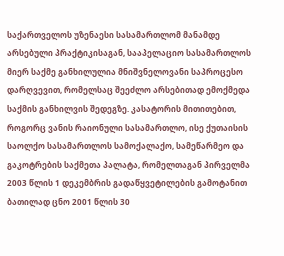საქართველოს უზენაესი სასამართლომ მანამდე არსებული პრაქტიკისაგან, სააპელაციო სასამართლოს მიერ საქმე განხილულია მნიშვნელოვანი საპროცესო დარღვევით, რომელსაც შეეძლო არსებითად ემოქმედა საქმის განხილვის შედეგზე. კასატორის მითითებით, როგორც ვანის რაიონული სასამართლო, ისე ქუთაისის საოლქო სასამართლოს სამოქალაქო, სამეწარმეო და გაკოტრების საქმეთა პალატა, რომელთაგან პირველმა 2003 წლის 1 დეკემბრის გადაწყვეტილების გამოტანით ბათილად ცნო 2001 წლის 30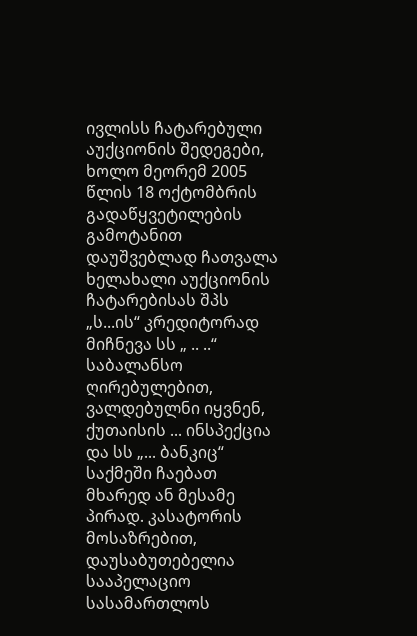ივლისს ჩატარებული აუქციონის შედეგები, ხოლო მეორემ 2005 წლის 18 ოქტომბრის გადაწყვეტილების გამოტანით დაუშვებლად ჩათვალა ხელახალი აუქციონის ჩატარებისას შპს „ს...ის“ კრედიტორად მიჩნევა სს „ .. ..“ საბალანსო ღირებულებით, ვალდებულნი იყვნენ, ქუთაისის ... ინსპექცია და სს „... ბანკიც“ საქმეში ჩაებათ მხარედ ან მესამე პირად. კასატორის მოსაზრებით, დაუსაბუთებელია სააპელაციო სასამართლოს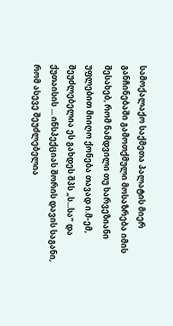სამოქალაქო საქმეთა პალატის მიერ განჩინებაში გამოთქმული მოსაზრება იმის შესახებ, რომ ნამდვილი თუ ხარვეზიანი უფლებით მიიღო ქონება თავად ი.მ-ემ, შეუძლებელია ეს გახდეს შპს „ს...სა“ და ქუთაისის ... ინსპექციას შორის დავის საგანი, რომ ასევე შეუძლებელია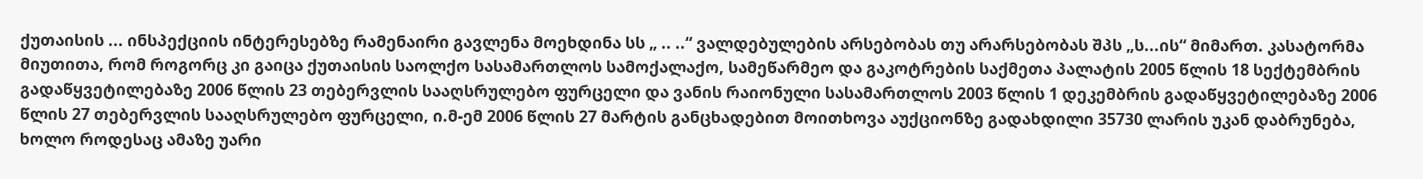ქუთაისის ... ინსპექციის ინტერესებზე რამენაირი გავლენა მოეხდინა სს „ .. ..“ ვალდებულების არსებობას თუ არარსებობას შპს „ს...ის“ მიმართ. კასატორმა მიუთითა, რომ როგორც კი გაიცა ქუთაისის საოლქო სასამართლოს სამოქალაქო, სამეწარმეო და გაკოტრების საქმეთა პალატის 2005 წლის 18 სექტემბრის გადაწყვეტილებაზე 2006 წლის 23 თებერვლის სააღსრულებო ფურცელი და ვანის რაიონული სასამართლოს 2003 წლის 1 დეკემბრის გადაწყვეტილებაზე 2006 წლის 27 თებერვლის სააღსრულებო ფურცელი, ი.მ-ემ 2006 წლის 27 მარტის განცხადებით მოითხოვა აუქციონზე გადახდილი 35730 ლარის უკან დაბრუნება, ხოლო როდესაც ამაზე უარი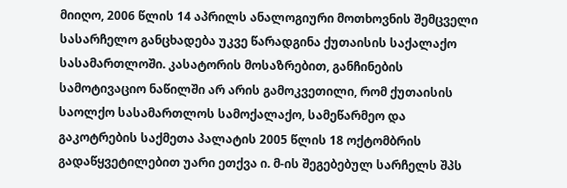მიიღო, 2006 წლის 14 აპრილს ანალოგიური მოთხოვნის შემცველი სასარჩელო განცხადება უკვე წარადგინა ქუთაისის საქალაქო სასამართლოში. კასატორის მოსაზრებით, განჩინების სამოტივაციო ნაწილში არ არის გამოკვეთილი, რომ ქუთაისის საოლქო სასამართლოს სამოქალაქო, სამეწარმეო და გაკოტრების საქმეთა პალატის 2005 წლის 18 ოქტომბრის გადაწყვეტილებით უარი ეთქვა ი. მ-ის შეგებებულ სარჩელს შპს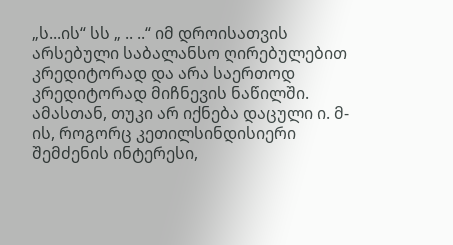„ს...ის“ სს „ .. ..“ იმ დროისათვის არსებული საბალანსო ღირებულებით კრედიტორად და არა საერთოდ კრედიტორად მიჩნევის ნაწილში. ამასთან, თუკი არ იქნება დაცული ი. მ-ის, როგორც კეთილსინდისიერი შემძენის ინტერესი,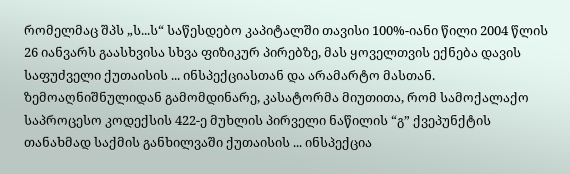რომელმაც შპს „ს...ს“ საწესდებო კაპიტალში თავისი 100%-იანი წილი 2004 წლის 26 იანვარს გაასხვისა სხვა ფიზიკურ პირებზე, მას ყოველთვის ექნება დავის საფუძველი ქუთაისის ... ინსპექციასთან და არამარტო მასთან. ზემოაღნიშნულიდან გამომდინარე, კასატორმა მიუთითა, რომ სამოქალაქო საპროცესო კოდექსის 422-ე მუხლის პირველი ნაწილის “გ” ქვეპუნქტის თანახმად საქმის განხილვაში ქუთაისის ... ინსპექცია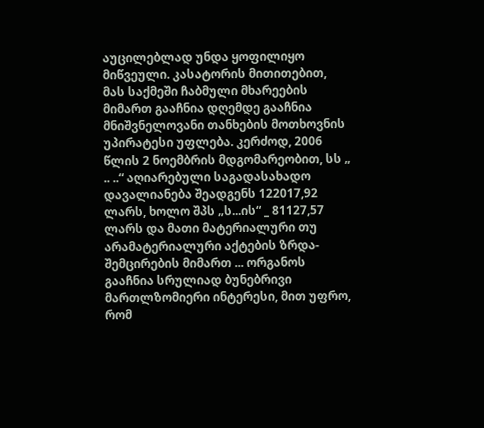აუცილებლად უნდა ყოფილიყო მიწვეული. კასატორის მითითებით, მას საქმეში ჩაბმული მხარეების მიმართ გააჩნია დღემდე გააჩნია მნიშვნელოვანი თანხების მოთხოვნის უპირატესი უფლება. კერძოდ, 2006 წლის 2 ნოემბრის მდგომარეობით, სს „ .. ..“ აღიარებული საგადასახადო დავალიანება შეადგენს 122017,92 ლარს, ხოლო შპს „ს...ის“ _ 81127,57 ლარს და მათი მატერიალური თუ არამატერიალური აქტების ზრდა-შემცირების მიმართ ... ორგანოს გააჩნია სრულიად ბუნებრივი მართლზომიერი ინტერესი, მით უფრო, რომ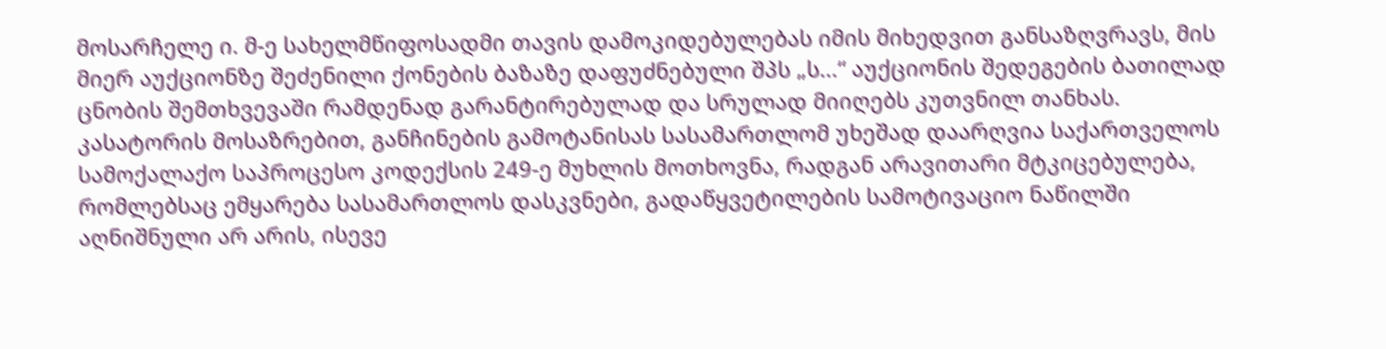მოსარჩელე ი. მ-ე სახელმწიფოსადმი თავის დამოკიდებულებას იმის მიხედვით განსაზღვრავს, მის მიერ აუქციონზე შეძენილი ქონების ბაზაზე დაფუძნებული შპს „ს...“ აუქციონის შედეგების ბათილად ცნობის შემთხვევაში რამდენად გარანტირებულად და სრულად მიიღებს კუთვნილ თანხას. კასატორის მოსაზრებით, განჩინების გამოტანისას სასამართლომ უხეშად დაარღვია საქართველოს სამოქალაქო საპროცესო კოდექსის 249-ე მუხლის მოთხოვნა, რადგან არავითარი მტკიცებულება, რომლებსაც ემყარება სასამართლოს დასკვნები, გადაწყვეტილების სამოტივაციო ნაწილში აღნიშნული არ არის, ისევე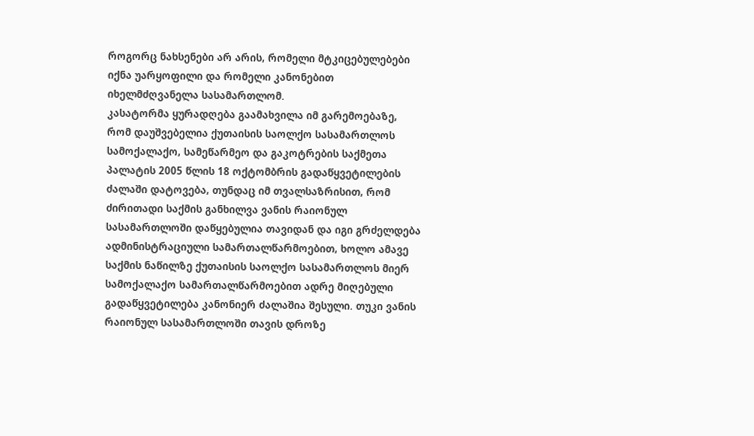როგორც ნახსენები არ არის, რომელი მტკიცებულებები იქნა უარყოფილი და რომელი კანონებით იხელმძღვანელა სასამართლომ.
კასატორმა ყურადღება გაამახვილა იმ გარემოებაზე, რომ დაუშვებელია ქუთაისის საოლქო სასამართლოს სამოქალაქო, სამეწარმეო და გაკოტრების საქმეთა პალატის 2005 წლის 18 ოქტომბრის გადაწყვეტილების ძალაში დატოვება, თუნდაც იმ თვალსაზრისით, რომ ძირითადი საქმის განხილვა ვანის რაიონულ სასამართლოში დაწყებულია თავიდან და იგი გრძელდება ადმინისტრაციული სამართალწარმოებით, ხოლო ამავე საქმის ნაწილზე ქუთაისის საოლქო სასამართლოს მიერ სამოქალაქო სამართალწარმოებით ადრე მიღებული გადაწყვეტილება კანონიერ ძალაშია შესული. თუკი ვანის რაიონულ სასამართლოში თავის დროზე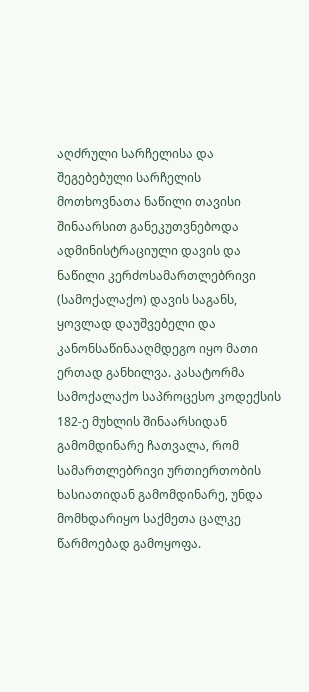აღძრული სარჩელისა და შეგებებული სარჩელის მოთხოვნათა ნაწილი თავისი შინაარსით განეკუთვნებოდა ადმინისტრაციული დავის და ნაწილი კერძოსამართლებრივი (სამოქალაქო) დავის საგანს, ყოვლად დაუშვებელი და კანონსაწინააღმდეგო იყო მათი ერთად განხილვა. კასატორმა სამოქალაქო საპროცესო კოდექსის 182-ე მუხლის შინაარსიდან გამომდინარე ჩათვალა, რომ სამართლებრივი ურთიერთობის ხასიათიდან გამომდინარე, უნდა მომხდარიყო საქმეთა ცალკე წარმოებად გამოყოფა.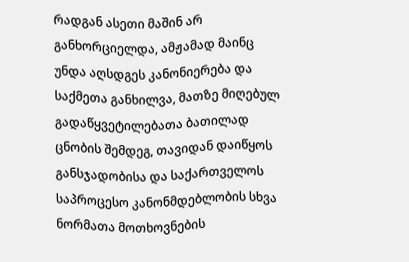რადგან ასეთი მაშინ არ განხორციელდა, ამჟამად მაინც უნდა აღსდგეს კანონიერება და საქმეთა განხილვა, მათზე მიღებულ გადაწყვეტილებათა ბათილად ცნობის შემდეგ, თავიდან დაიწყოს განსჯადობისა და საქართველოს საპროცესო კანონმდებლობის სხვა ნორმათა მოთხოვნების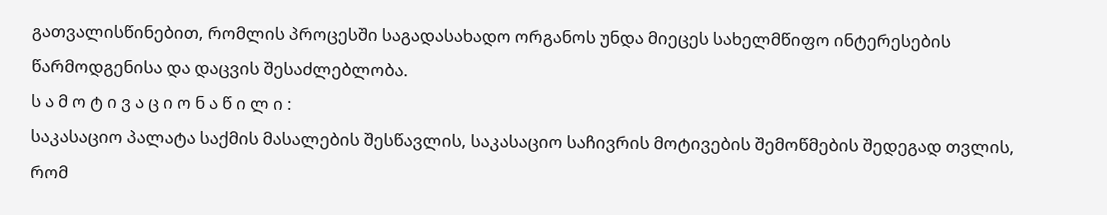გათვალისწინებით, რომლის პროცესში საგადასახადო ორგანოს უნდა მიეცეს სახელმწიფო ინტერესების წარმოდგენისა და დაცვის შესაძლებლობა.
ს ა მ ო ტ ი ვ ა ც ი ო ნ ა წ ი ლ ი :
საკასაციო პალატა საქმის მასალების შესწავლის, საკასაციო საჩივრის მოტივების შემოწმების შედეგად თვლის, რომ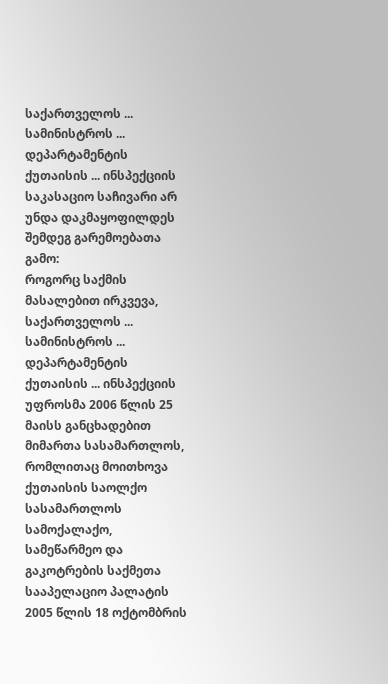საქართველოს ... სამინისტროს ... დეპარტამენტის ქუთაისის ... ინსპექციის საკასაციო საჩივარი არ უნდა დაკმაყოფილდეს შემდეგ გარემოებათა გამო:
როგორც საქმის მასალებით ირკვევა, საქართველოს ... სამინისტროს ... დეპარტამენტის ქუთაისის ... ინსპექციის უფროსმა 2006 წლის 25 მაისს განცხადებით მიმართა სასამართლოს, რომლითაც მოითხოვა ქუთაისის საოლქო სასამართლოს სამოქალაქო, სამეწარმეო და გაკოტრების საქმეთა სააპელაციო პალატის 2005 წლის 18 ოქტომბრის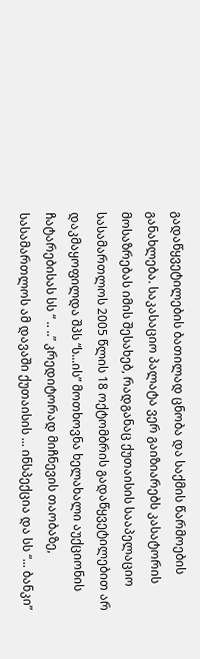გადაწყვეტილების ბათილად ცნობა და საქმის წარმოების განახლება. საკასაციო პალატა ვერ გაიზიარებს კასატორის მოსაზრებას იმის შესახებ, რადგანაც ქუთაისის სააპელაციო სასამართლოს 2005 წლის 18 ოქტომბრის გადაწყვეტილებით არ დაკმაყოფილდა შპს “ს...ის” მოთხოვნა ხელახალი აუქციონის ჩატარებისას სს “ .. ..” კრედიტორად მიჩნევის თაობაზე, სასამართლოს ამ დავაში ქუთაისის ... ინსპექცია და სს “... ბანკი”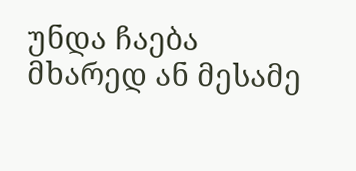უნდა ჩაება მხარედ ან მესამე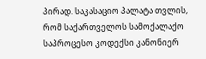პირად. საკასაციო პალატა თვლის, რომ საქართველოს სამოქალაქო საპროცესო კოდექსი კანონიერ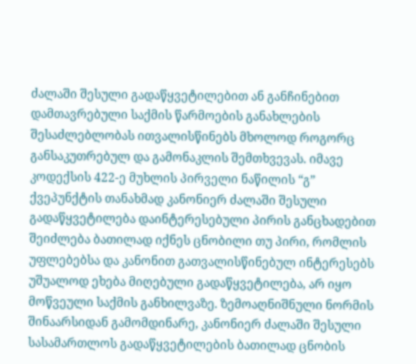ძალაში შესული გადაწყვეტილებით ან განჩინებით დამთავრებული საქმის წარმოების განახლების შესაძლებლობას ითვალისწინებს მხოლოდ როგორც განსაკუთრებულ და გამონაკლის შემთხვევას. იმავე კოდექსის 422-ე მუხლის პირველი ნაწილის “გ” ქვეპუნქტის თანახმად კანონიერ ძალაში შესული გადაწყვეტილება დაინტერესებული პირის განცხადებით შეიძლება ბათილად იქნეს ცნობილი თუ პირი, რომლის უფლებებსა და კანონით გათვალისწინებულ ინტერესებს უშუალოდ ეხება მიღებული გადაწყვეტილება, არ იყო მოწვეული საქმის განხილვაზე. ზემოაღნიშნული ნორმის შინაარსიდან გამომდინარე, კანონიერ ძალაში შესული სასამართლოს გადაწყვეტილების ბათილად ცნობის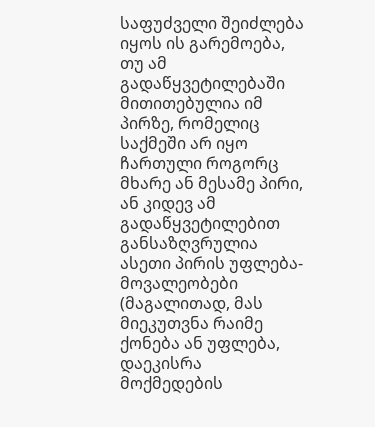საფუძველი შეიძლება იყოს ის გარემოება, თუ ამ გადაწყვეტილებაში მითითებულია იმ პირზე, რომელიც საქმეში არ იყო ჩართული როგორც მხარე ან მესამე პირი, ან კიდევ ამ გადაწყვეტილებით განსაზღვრულია ასეთი პირის უფლება-მოვალეობები (მაგალითად, მას მიეკუთვნა რაიმე ქონება ან უფლება, დაეკისრა მოქმედების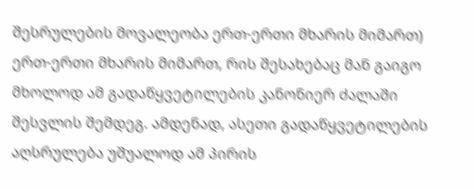შესრულების მოვალეობა ერთ-ერთი მხარის მიმართ) ერთ-ერთი მხარის მიმართ, რის შესახებაც მან გაიგო მხოლოდ ამ გადაწყვეტილების კანონიერ ძალაში შესვლის შემდეგ. ამდენად, ასეთი გადაწყვეტილების აღსრულება უშუალოდ ამ პირის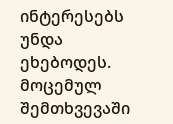ინტერესებს უნდა ეხებოდეს. მოცემულ შემთხვევაში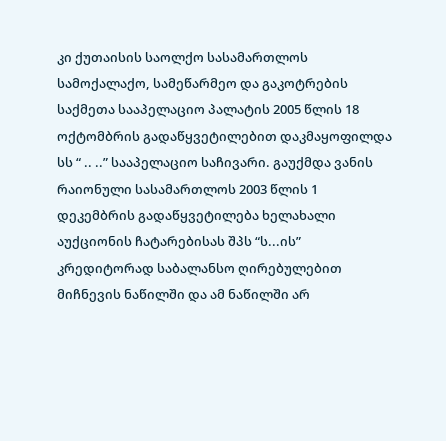კი ქუთაისის საოლქო სასამართლოს სამოქალაქო, სამეწარმეო და გაკოტრების საქმეთა სააპელაციო პალატის 2005 წლის 18 ოქტომბრის გადაწყვეტილებით დაკმაყოფილდა სს “ .. ..” სააპელაციო საჩივარი. გაუქმდა ვანის რაიონული სასამართლოს 2003 წლის 1 დეკემბრის გადაწყვეტილება ხელახალი აუქციონის ჩატარებისას შპს “ს...ის” კრედიტორად საბალანსო ღირებულებით მიჩნევის ნაწილში და ამ ნაწილში არ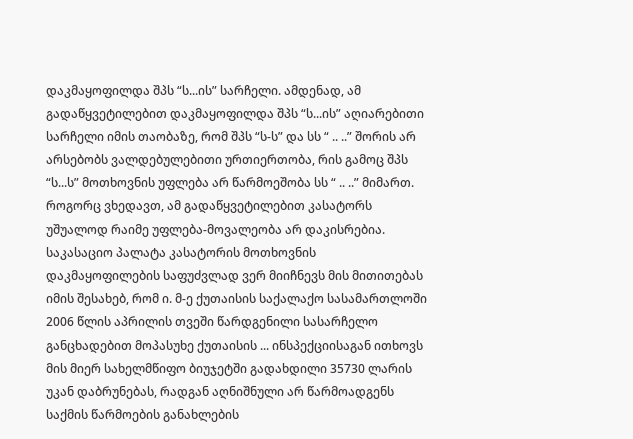დაკმაყოფილდა შპს “ს...ის” სარჩელი. ამდენად, ამ გადაწყვეტილებით დაკმაყოფილდა შპს “ს...ის” აღიარებითი სარჩელი იმის თაობაზე, რომ შპს “ს-ს” და სს “ .. ..” შორის არ არსებობს ვალდებულებითი ურთიერთობა, რის გამოც შპს “ს...ს” მოთხოვნის უფლება არ წარმოეშობა სს “ .. ..” მიმართ. როგორც ვხედავთ, ამ გადაწყვეტილებით კასატორს უშუალოდ რაიმე უფლება-მოვალეობა არ დაკისრებია.
საკასაციო პალატა კასატორის მოთხოვნის დაკმაყოფილების საფუძვლად ვერ მიიჩნევს მის მითითებას იმის შესახებ, რომ ი. მ-ე ქუთაისის საქალაქო სასამართლოში 2006 წლის აპრილის თვეში წარდგენილი სასარჩელო განცხადებით მოპასუხე ქუთაისის ... ინსპექციისაგან ითხოვს მის მიერ სახელმწიფო ბიუჯეტში გადახდილი 35730 ლარის უკან დაბრუნებას, რადგან აღნიშნული არ წარმოადგენს საქმის წარმოების განახლების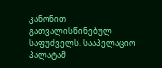კანონით გათვალისწინებულ საფუძველს. სააპელაციო პალატამ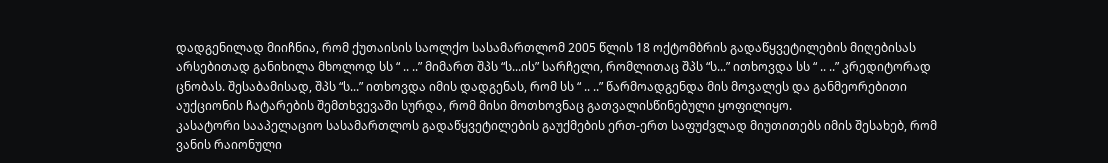დადგენილად მიიჩნია, რომ ქუთაისის საოლქო სასამართლომ 2005 წლის 18 ოქტომბრის გადაწყვეტილების მიღებისას არსებითად განიხილა მხოლოდ სს “ .. ..” მიმართ შპს “ს...ის” სარჩელი, რომლითაც შპს “ს...” ითხოვდა სს “ .. ..” კრედიტორად ცნობას. შესაბამისად, შპს “ს...” ითხოვდა იმის დადგენას, რომ სს “ .. ..” წარმოადგენდა მის მოვალეს და განმეორებითი აუქციონის ჩატარების შემთხვევაში სურდა, რომ მისი მოთხოვნაც გათვალისწინებული ყოფილიყო.
კასატორი სააპელაციო სასამართლოს გადაწყვეტილების გაუქმების ერთ-ერთ საფუძვლად მიუთითებს იმის შესახებ, რომ ვანის რაიონული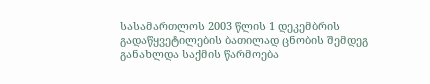სასამართლოს 2003 წლის 1 დეკემბრის გადაწყვეტილების ბათილად ცნობის შემდეგ განახლდა საქმის წარმოება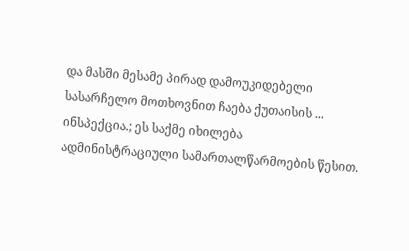და მასში მესამე პირად დამოუკიდებელი სასარჩელო მოთხოვნით ჩაება ქუთაისის ... ინსპექცია.; ეს საქმე იხილება ადმინისტრაციული სამართალწარმოების წესით.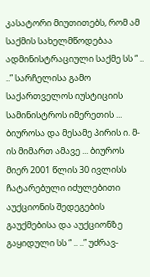კასატორი მიუთითებს, რომ ამ საქმის სახელმწოდებაა ადმინისტრაციული საქმე სს “ .. ..” სარჩელისა გამო საქართველოს იუსტიციის სამინისტროს იმერეთის ... ბიუროსა და მესამე პირის ი. მ-ის მიმართ ამავე ... ბიუროს მიერ 2001 წლის 30 ივლისს ჩატარებული იძულებითი აუქციონის შედეგების გაუქმებისა და აუქციონზე გაყიდული სს “ .. ..” უძრავ-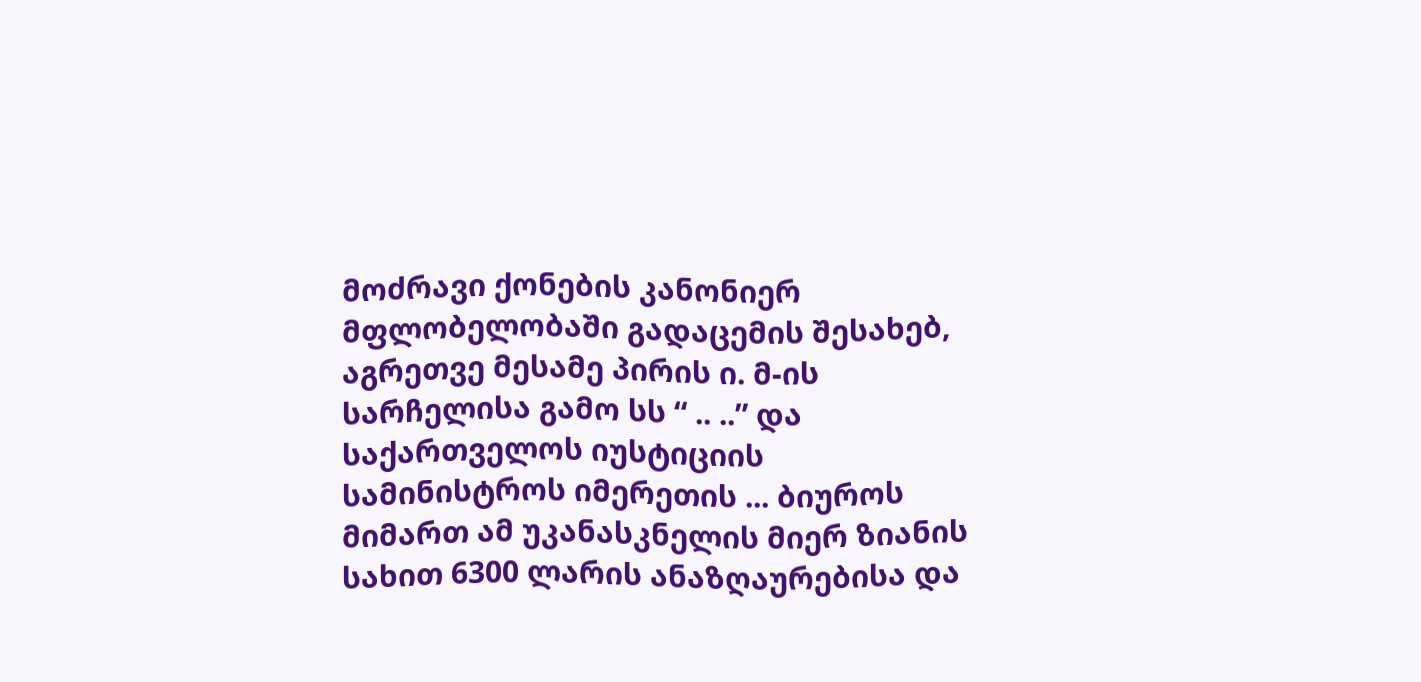მოძრავი ქონების კანონიერ მფლობელობაში გადაცემის შესახებ, აგრეთვე მესამე პირის ი. მ-ის სარჩელისა გამო სს “ .. ..” და საქართველოს იუსტიციის სამინისტროს იმერეთის ... ბიუროს მიმართ ამ უკანასკნელის მიერ ზიანის სახით 6300 ლარის ანაზღაურებისა და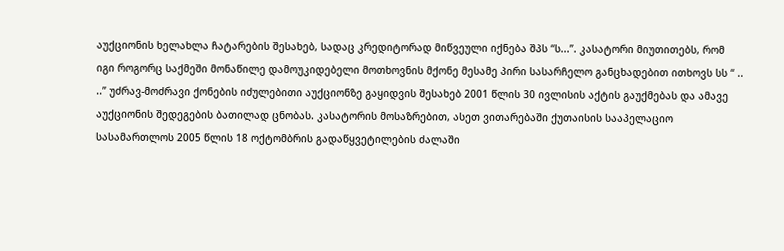აუქციონის ხელახლა ჩატარების შესახებ, სადაც კრედიტორად მიწვეული იქნება შპს “ს...”. კასატორი მიუთითებს, რომ იგი როგორც საქმეში მონაწილე დამოუკიდებელი მოთხოვნის მქონე მესამე პირი სასარჩელო განცხადებით ითხოვს სს “ .. ..” უძრავ-მოძრავი ქონების იძულებითი აუქციონზე გაყიდვის შესახებ 2001 წლის 30 ივლისის აქტის გაუქმებას და ამავე აუქციონის შედეგების ბათილად ცნობას. კასატორის მოსაზრებით, ასეთ ვითარებაში ქუთაისის სააპელაციო სასამართლოს 2005 წლის 18 ოქტომბრის გადაწყვეტილების ძალაში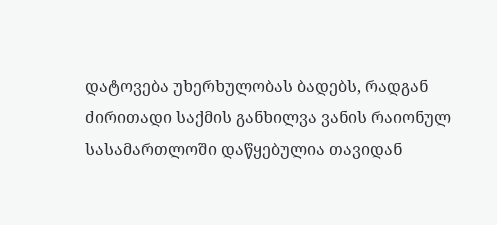დატოვება უხერხულობას ბადებს, რადგან ძირითადი საქმის განხილვა ვანის რაიონულ სასამართლოში დაწყებულია თავიდან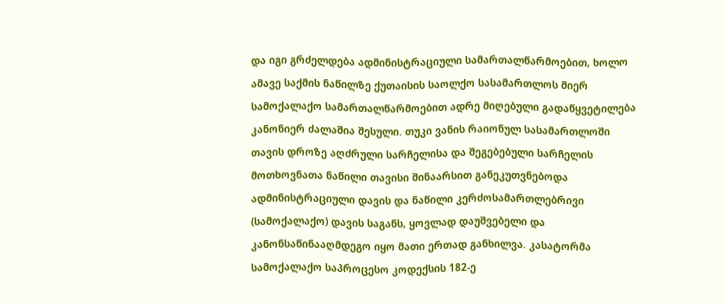და იგი გრძელდება ადმინისტრაციული სამართალწარმოებით, ხოლო ამავე საქმის ნაწილზე ქუთაისის საოლქო სასამართლოს მიერ სამოქალაქო სამართალწარმოებით ადრე მიღებული გადაწყვეტილება კანონიერ ძალაშია შესული. თუკი ვანის რაიონულ სასამართლოში თავის დროზე აღძრული სარჩელისა და შეგებებული სარჩელის მოთხოვნათა ნაწილი თავისი შინაარსით განეკუთვნებოდა ადმინისტრაციული დავის და ნაწილი კერძოსამართლებრივი (სამოქალაქო) დავის საგანს, ყოვლად დაუშვებელი და კანონსაწინააღმდეგო იყო მათი ერთად განხილვა. კასატორმა სამოქალაქო საპროცესო კოდექსის 182-ე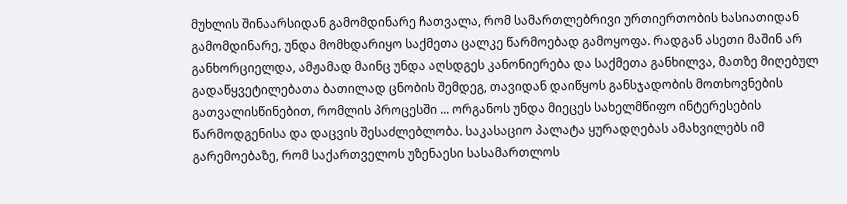მუხლის შინაარსიდან გამომდინარე ჩათვალა, რომ სამართლებრივი ურთიერთობის ხასიათიდან გამომდინარე, უნდა მომხდარიყო საქმეთა ცალკე წარმოებად გამოყოფა. რადგან ასეთი მაშინ არ განხორციელდა, ამჟამად მაინც უნდა აღსდგეს კანონიერება და საქმეთა განხილვა, მათზე მიღებულ გადაწყვეტილებათა ბათილად ცნობის შემდეგ, თავიდან დაიწყოს განსჯადობის მოთხოვნების გათვალისწინებით, რომლის პროცესში ... ორგანოს უნდა მიეცეს სახელმწიფო ინტერესების წარმოდგენისა და დაცვის შესაძლებლობა. საკასაციო პალატა ყურადღებას ამახვილებს იმ გარემოებაზე, რომ საქართველოს უზენაესი სასამართლოს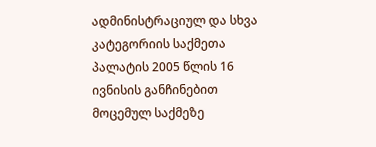ადმინისტრაციულ და სხვა კატეგორიის საქმეთა პალატის 2005 წლის 16 ივნისის განჩინებით მოცემულ საქმეზე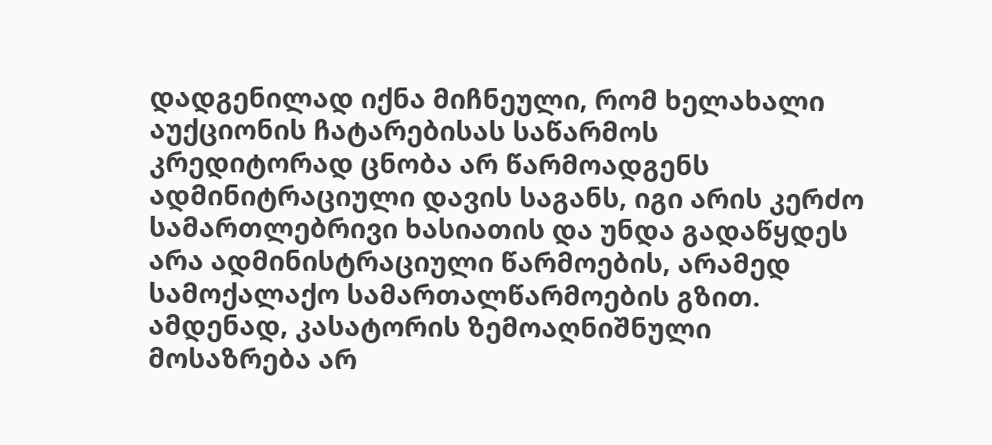დადგენილად იქნა მიჩნეული, რომ ხელახალი აუქციონის ჩატარებისას საწარმოს კრედიტორად ცნობა არ წარმოადგენს ადმინიტრაციული დავის საგანს, იგი არის კერძო სამართლებრივი ხასიათის და უნდა გადაწყდეს არა ადმინისტრაციული წარმოების, არამედ სამოქალაქო სამართალწარმოების გზით. ამდენად, კასატორის ზემოაღნიშნული მოსაზრება არ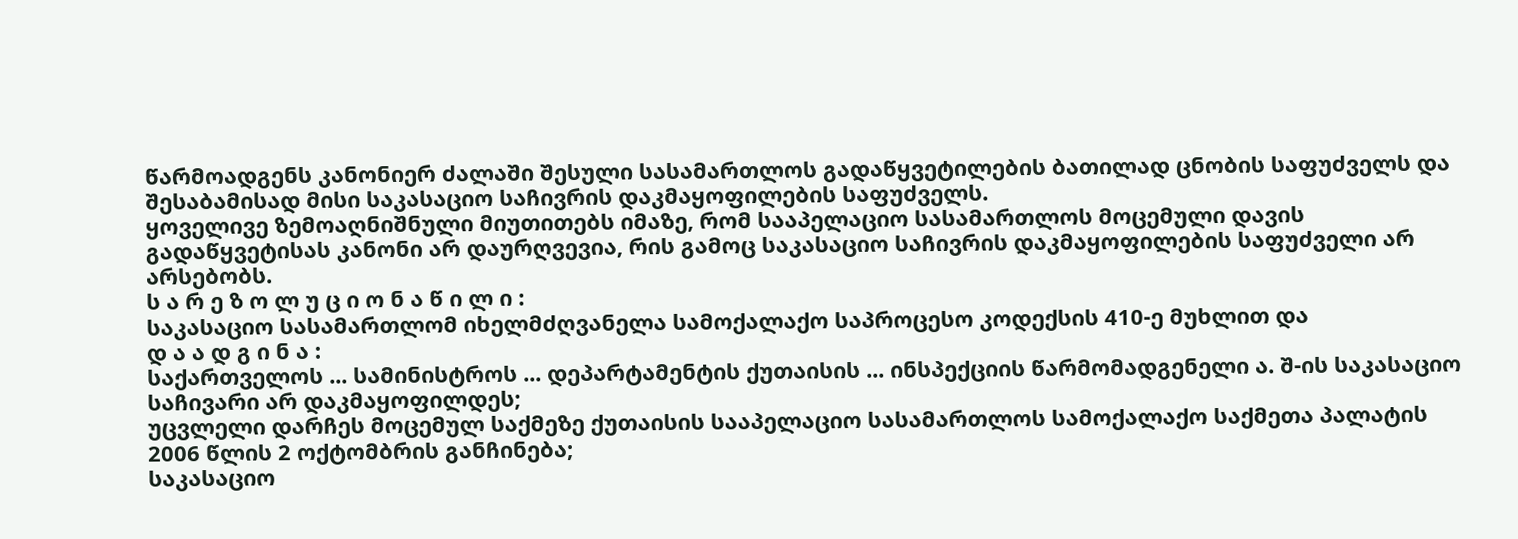წარმოადგენს კანონიერ ძალაში შესული სასამართლოს გადაწყვეტილების ბათილად ცნობის საფუძველს და შესაბამისად მისი საკასაციო საჩივრის დაკმაყოფილების საფუძველს.
ყოველივე ზემოაღნიშნული მიუთითებს იმაზე, რომ სააპელაციო სასამართლოს მოცემული დავის გადაწყვეტისას კანონი არ დაურღვევია, რის გამოც საკასაციო საჩივრის დაკმაყოფილების საფუძველი არ არსებობს.
ს ა რ ე ზ ო ლ უ ც ი ო ნ ა წ ი ლ ი :
საკასაციო სასამართლომ იხელმძღვანელა სამოქალაქო საპროცესო კოდექსის 410-ე მუხლით და
დ ა ა დ გ ი ნ ა :
საქართველოს ... სამინისტროს ... დეპარტამენტის ქუთაისის ... ინსპექციის წარმომადგენელი ა. შ-ის საკასაციო საჩივარი არ დაკმაყოფილდეს;
უცვლელი დარჩეს მოცემულ საქმეზე ქუთაისის სააპელაციო სასამართლოს სამოქალაქო საქმეთა პალატის 2006 წლის 2 ოქტომბრის განჩინება;
საკასაციო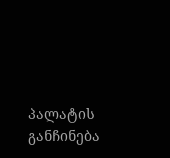პალატის განჩინება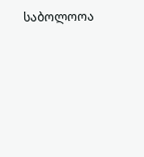საბოლოოა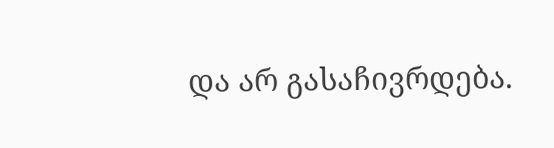და არ გასაჩივრდება.